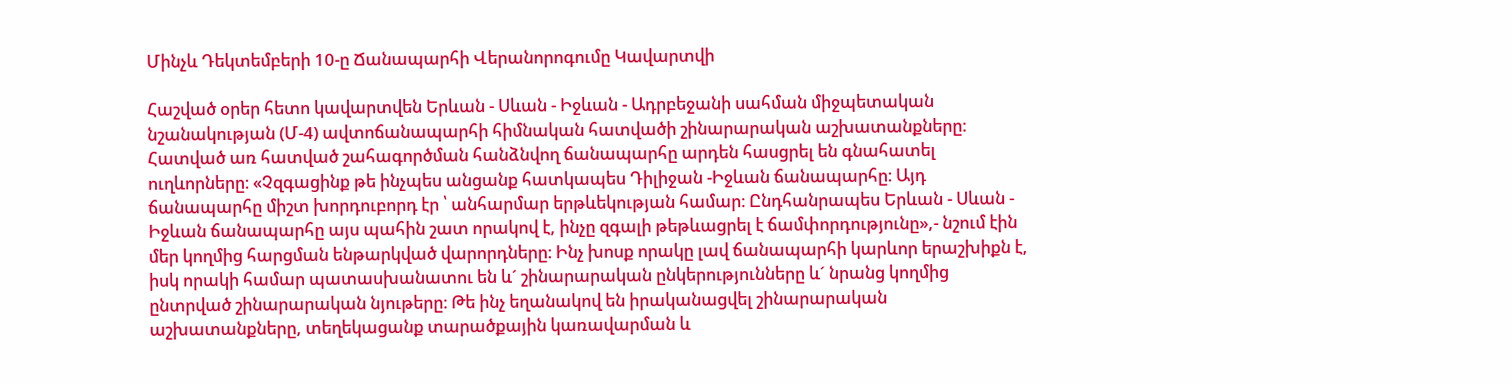Մինչև Դեկտեմբերի 10-ը Ճանապարհի Վերանորոգումը Կավարտվի

Հաշված օրեր հետո կավարտվեն Երևան - Սևան - Իջևան - Ադրբեջանի սահման միջպետական նշանակության (Մ-4) ավտոճանապարհի հիմնական հատվածի շինարարական աշխատանքները։ Հատված առ հատված շահագործման հանձնվող ճանապարհը արդեն հասցրել են գնահատել ուղևորները։ «Չզգացինք թե ինչպես անցանք հատկապես Դիլիջան -Իջևան ճանապարհը։ Այդ ճանապարհը միշտ խորդուբորդ էր ՝ անհարմար երթևեկության համար։ Ընդհանրապես Երևան - Սևան - Իջևան ճանապարհը այս պահին շատ որակով է, ինչը զգալի թեթևացրել է ճամփորդությունը»,- նշում էին մեր կողմից հարցման ենթարկված վարորդները։ Ինչ խոսք որակը լավ ճանապարհի կարևոր երաշխիքն է, իսկ որակի համար պատասխանատու են և´ շինարարական ընկերությունները և´ նրանց կողմից ընտրված շինարարական նյութերը։ Թե ինչ եղանակով են իրականացվել շինարարական աշխատանքները, տեղեկացանք տարածքային կառավարման և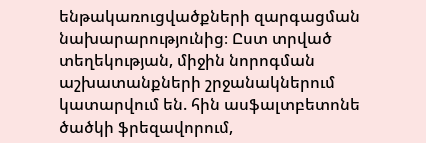ենթակառուցվածքների զարգացման նախարարությունից։ Ըստ տրված տեղեկության, միջին նորոգման աշխատանքների շրջանակներում կատարվում են. հին ասֆալտբետոնե ծածկի ֆրեզավորում,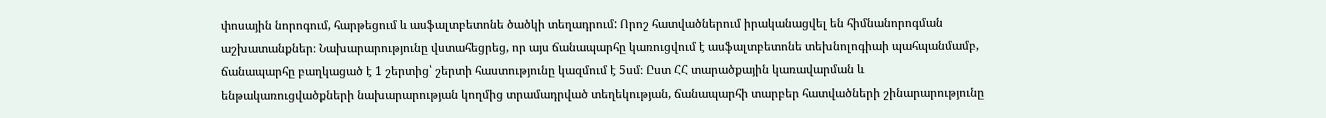փոսային նորոգում, հարթեցում և ասֆալտբետոնե ծածկի տեղադրում: Որոշ հատվածներում իրականացվել են հիմնանորոգման աշխատանքներ։ Նախարարությունը վստահեցրեց, որ այս ճանապարհը կառուցվում է ասֆալտբետոնե տեխնոլոգիաի պահպանմամբ, ճանապարհը բաղկացած է 1 շերտից՝ շերտի հաստությունը կազմում է 5սմ։ Ըստ ՀՀ տարածքային կառավարման և ենթակառուցվածքների նախարարության կողմից տրամադրված տեղեկության, ճանապարհի տարբեր հատվածների շինարարությունը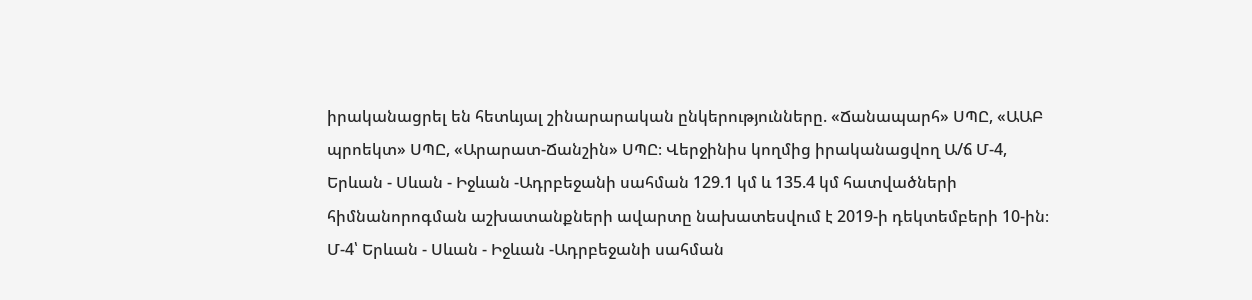իրականացրել են հետևյալ շինարարական ընկերությունները. «Ճանապարհ» ՍՊԸ, «ԱԱԲ պրոեկտ» ՍՊԸ, «Արարատ-Ճանշին» ՍՊԸ։ Վերջինիս կողմից իրականացվող Ա/ճ Մ-4, Երևան - Սևան - Իջևան -Ադրբեջանի սահման 129.1 կմ և 135.4 կմ հատվածների հիմնանորոգման աշխատանքների ավարտը նախատեսվում է 2019-ի դեկտեմբերի 10-ին։ Մ-4՝ Երևան - Սևան - Իջևան -Ադրբեջանի սահման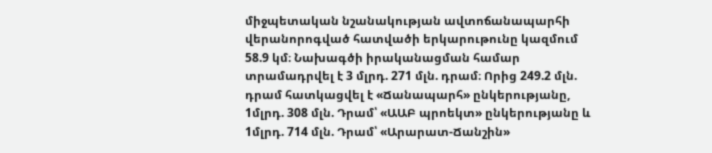միջպետական նշանակության ավտոճանապարհի վերանորոգված հատվածի երկարութունը կազմում 58.9 կմ։ Նախագծի իրականացման համար տրամադրվել է 3 մլրդ. 271 մլն. դրամ։ Որից 249.2 մլն. դրամ հատկացվել է «Ճանապարհ» ընկերությանը, 1մլրդ. 308 մլն. Դրամ՝ «ԱԱԲ պրոեկտ» ընկերությանը և 1մլրդ. 714 մլն. Դրամ՝ «Արարատ-Ճանշին»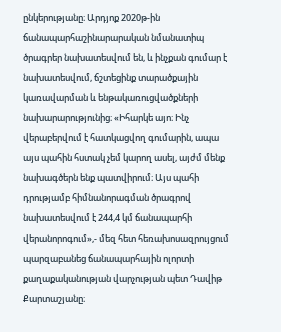ընկերությանը։ Արդյոք 2020թ-ին ճանապարհաշինարարական նմանատիպ ծրագրեր նախատեսվում են, և ինչքան գումար է նախատեսվում, ճշտեցինք տարածքային կառավարման և ենթակառուցվածքների նախարարությունից։ «Իհարկե այո։ Ինչ վերաբերվում է հատկացվող գումարին, ապա այս պահին հստակ չեմ կարող ասել, այժմ մենք նախագծերն ենք պատվիրում։ Այս պահի դրությամբ հիմնանորագման ծրագրով նախատեսվում է 244,4 կմ ճանապարհի վերանորոգում»,- մեզ հետ հեռախոսազրույցում պարզաբանեց ճանապարհային ոլորտի քաղաքականության վարչության պետ Դավիթ Քարտաշյանը։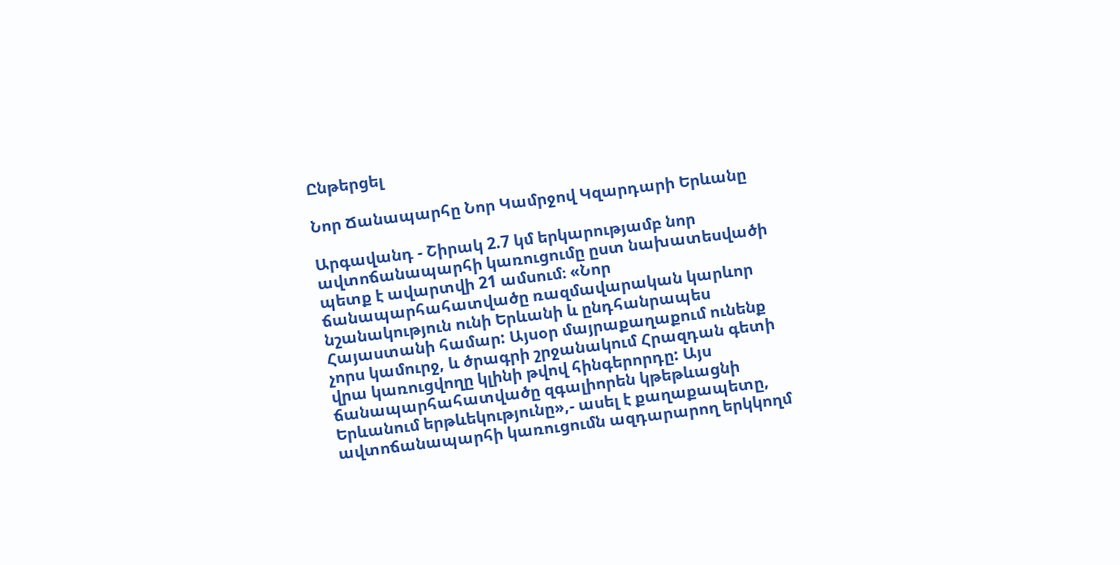Ընթերցել

Նոր Ճանապարհը Նոր Կամրջով Կզարդարի Երևանը

Արգավանդ - Շիրակ 2.7 կմ երկարությամբ նոր ավտոճանապարհի կառուցումը ըստ նախատեսվածի պետք է ավարտվի 21 ամսում։ «Նոր ճանապարհահատվածը ռազմավարական կարևոր նշանակություն ունի Երևանի և ընդհանրապես Հայաստանի համար: Այսօր մայրաքաղաքում ունենք չորս կամուրջ, և ծրագրի շրջանակում Հրազդան գետի վրա կառուցվողը կլինի թվով հինգերորդը: Այս ճանապարհահատվածը զգալիորեն կթեթևացնի Երևանում երթևեկությունը»,- ասել է քաղաքապետը, ավտոճանապարհի կառուցումն ազդարարող երկկողմ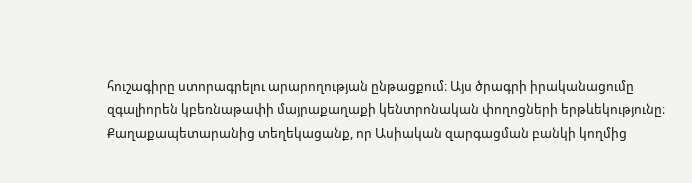հուշագիրը ստորագրելու արարողության ընթացքում։ Այս ծրագրի իրականացումը զգալիորեն կբեռնաթափի մայրաքաղաքի կենտրոնական փողոցների երթևեկությունը։ Քաղաքապետարանից տեղեկացանք, որ Ասիական զարգացման բանկի կողմից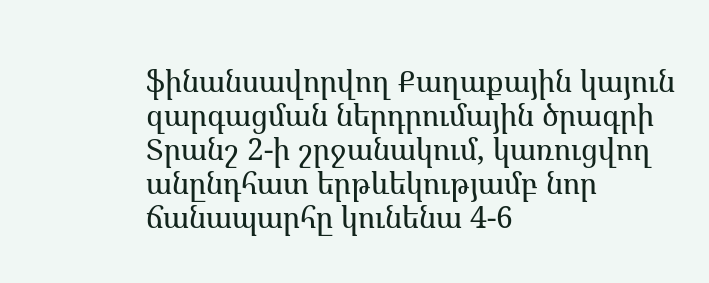ֆինանսավորվող Քաղաքային կայուն զարգացման ներդրումային ծրագրի Տրանշ 2-ի շրջանակում, կառուցվող անընդհատ երթևեկությամբ նոր ճանապարհը կունենա 4-6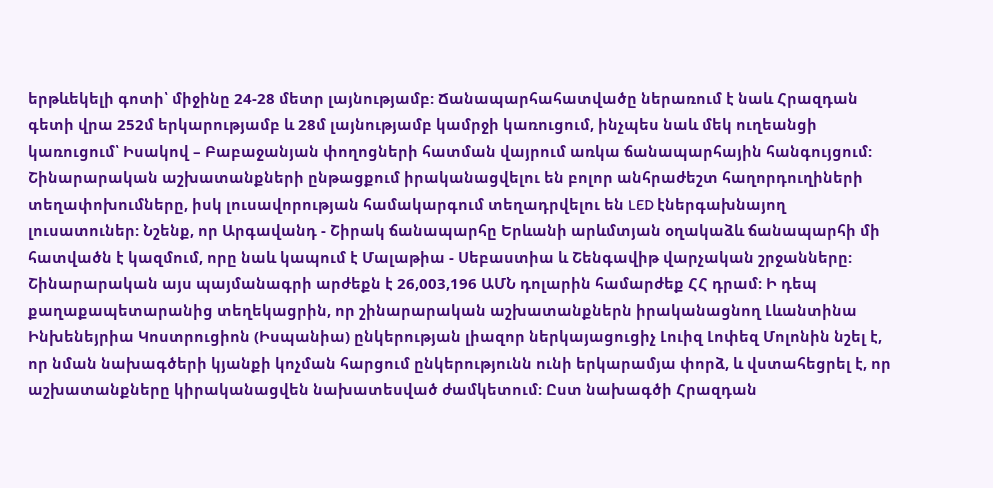երթևեկելի գոտի՝ միջինը 24-28 մետր լայնությամբ: Ճանապարհահատվածը ներառում է նաև Հրազդան գետի վրա 252մ երկարությամբ և 28մ լայնությամբ կամրջի կառուցում, ինչպես նաև մեկ ուղեանցի կառուցում՝ Իսակով – Բաբաջանյան փողոցների հատման վայրում առկա ճանապարհային հանգույցում: Շինարարական աշխատանքների ընթացքում իրականացվելու են բոլոր անհրաժեշտ հաղորդուղիների տեղափոխումները, իսկ լուսավորության համակարգում տեղադրվելու են LED էներգախնայող լուսատուներ: Նշենք, որ Արգավանդ - Շիրակ ճանապարհը Երևանի արևմտյան օղակաձև ճանապարհի մի հատվածն է կազմում, որը նաև կապում է Մալաթիա - Սեբաստիա և Շենգավիթ վարչական շրջանները: Շինարարական այս պայմանագրի արժեքն է 26,003,196 ԱՄՆ դոլարին համարժեք ՀՀ դրամ: Ի դեպ քաղաքապետարանից տեղեկացրին, որ շինարարական աշխատանքներն իրականացնող Լևանտինա Ինխենեյրիա Կոստրուցիոն (Իսպանիա) ընկերության լիազոր ներկայացուցիչ Լուիզ Լոփեզ Մոլոնին նշել է, որ նման նախագծերի կյանքի կոչման հարցում ընկերությունն ունի երկարամյա փորձ, և վստահեցրել է, որ աշխատանքները կիրականացվեն նախատեսված ժամկետում: Ըստ նախագծի Հրազդան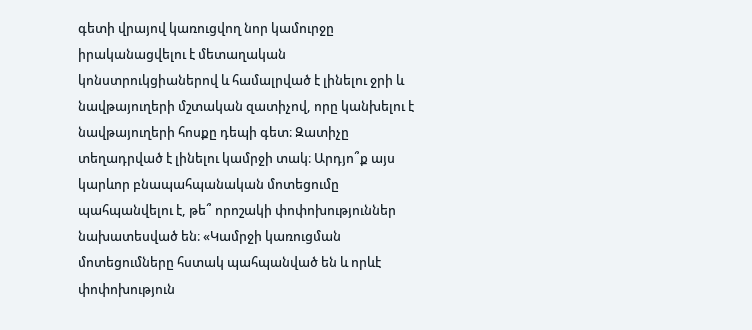գետի վրայով կառուցվող նոր կամուրջը իրականացվելու է մետաղական կոնստրուկցիաներով և համալրված է լինելու ջրի և նավթայուղերի մշտական զատիչով, որը կանխելու է նավթայուղերի հոսքը դեպի գետ։ Զատիչը տեղադրված է լինելու կամրջի տակ։ Արդյո՞ք այս կարևոր բնապահպանական մոտեցումը պահպանվելու է, թե՞ որոշակի փոփոխություններ նախատեսված են։ «Կամրջի կառուցման մոտեցումները հստակ պահպանված են և որևէ փոփոխություն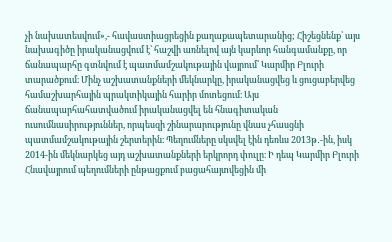չի նախատեսվում»,- հավաստիացրեցին քաղաքապետարանից; Հիշեցնենք՝ այս նախագիծը իրականացվում է՝ հաշվի առնելով այն կարևոր հանգամանքը, որ ճանապարհը գտնվում է պատմամշակութային վայրում՝ Կարմիր Բլուրի տարածքում։ Մինչ աշխատանքների մեկնարկը, իրականացվեց և ցուցաբերվեց համաշխարհային պրակտիկային հարիր մոտեցում։ Այս ճանապարհահատվածում իրականացվել են հնագիտական ուսումնասիրություններ, որպեսզի շինարարությունը վնաս չհասցնի պատմամշակութային շերտերին։ Պեղումները սկսվել էին դեռևս 2013թ․-ին, իսկ 2014-ին մեկնարկեց այդ աշխատանքների երկրորդ փուլը։ Ի դեպ Կարմիր Բլուրի Հնավայրում պեղումների ընթացքում բացահայտվեցին մի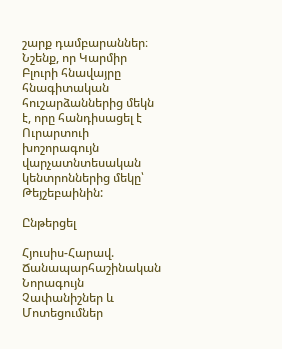շարք դամբարաններ։ Նշենք, որ Կարմիր Բլուրի հնավայրը հնագիտական հուշարձաններից մեկն է, որը հանդիսացել է Ուրարտուի խոշորագույն վարչատնտեսական կենտրոններից մեկը՝ Թեյշեբաինին:

Ընթերցել

Հյուսիս-Հարավ. Ճանապարհաշինական Նորագույն Չափանիշներ և Մոտեցումներ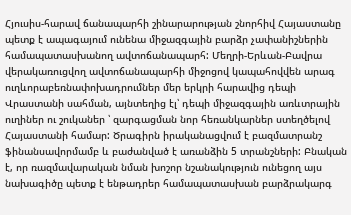Հյուսիս-հարավ ճանապարհի շինարարության շնորհիվ Հայաստանը պետք է ապագայում ունենա միջազգային բարձր չափանիշներին համապատասխանող ավտոճանապարհ: Մեղրի-Երևան-Բավրա վերակառուցվող ավտոճանապարհի միջոցով կապահովվեն արագ ուղևորաբեռնափոխադրումներ մեր երկրի հարավից դեպի Վրաստանի սահման, այնտեղից էլ՝ դեպի միջազգային առևտրային ուղիներ ու շուկաներ ՝ զարգացման նոր հեռանկարներ ստեղծելով Հայաստանի համար: Ծրագիրն իրականացվում է բազմատրանշ ֆինանսավորմամբ և բաժանված է առանձին 5 տրանշների: Բնական է, որ ռազմավարական նման խոշոր նշանակություն ունեցող այս նախագիծը պետք է ենթադրեր համապատասխան բարձրակարգ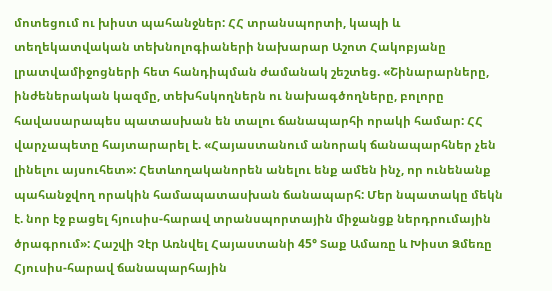մոտեցում ու խիստ պահանջներ: ՀՀ տրանսպորտի, կապի և տեղեկատվական տեխնոլոգիաների նախարար Աշոտ Հակոբյանը լրատվամիջոցների հետ հանդիպման ժամանակ շեշտեց. «Շինարարները, ինժեներական կազմը, տեխհսկողներն ու նախագծողները, բոլորը հավասարապես պատասխան են տալու ճանապարհի որակի համար: ՀՀ վարչապետը հայտարարել է. «Հայաստանում անորակ ճանապարհներ չեն լինելու այսուհետ»: Հետևողականորեն անելու ենք ամեն ինչ, որ ունենանք պահանջվող որակին համապատասխան ճանապարհ: Մեր նպատակը մեկն է. նոր էջ բացել հյուսիս-հարավ տրանսպորտային միջանցք ներդրումային ծրագրում»: Հաշվի Չէր Առնվել Հայաստանի 45° Տաք Ամառը և Խիստ Ձմեռը Հյուսիս-հարավ ճանապարհային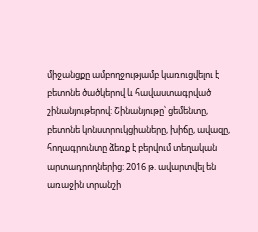միջանցքը ամբողջությամբ կառուցվելու է բետոնե ծածկերով և հավաստագրված շինանյութերով: Շինանյութը՝ ցեմենտը, բետոնե կոնստրուկցիաները, խիճը, ավազը, հողագրունտը ձեռք է բերվում տեղական արտադրողներից: 2016 թ. ավարտվել են առաջին տրանշի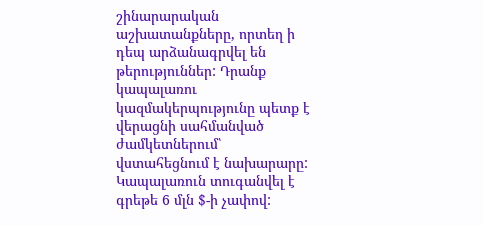շինարարական աշխատանքները, որտեղ ի դեպ արձանագրվել են թերություններ: Դրանք կապալառու կազմակերպությունը պետք է վերացնի սահմանված ժամկետներում՝ վստահեցնում է նախարարը: Կապալառուն տուգանվել է գրեթե 6 մլն $-ի չափով: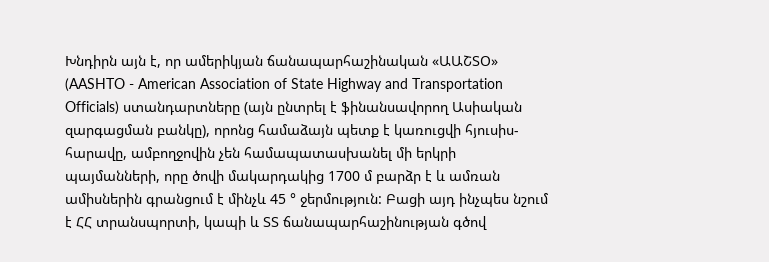Խնդիրն այն է, որ ամերիկյան ճանապարհաշինական «ԱԱՇՏՕ» (AASHTO - American Association of State Highway and Transportation Officials) ստանդարտները (այն ընտրել է ֆինանսավորող Ասիական զարգացման բանկը), որոնց համաձայն պետք է կառուցվի հյուսիս-հարավը, ամբողջովին չեն համապատասխանել մի երկրի պայմանների, որը ծովի մակարդակից 1700 մ բարձր է և ամռան ամիսներին գրանցում է մինչև 45 ° ջերմություն: Բացի այդ ինչպես նշում է ՀՀ տրանսպորտի, կապի և ՏՏ ճանապարհաշինության գծով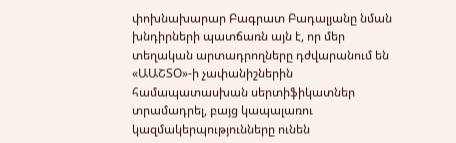փոխնախարար Բագրատ Բադալյանը նման խնդիրների պատճառն այն է, որ մեր տեղական արտադրողները դժվարանում են «ԱԱՇՏՕ»-ի չափանիշներին համապատասխան սերտիֆիկատներ տրամադրել, բայց կապալառու կազմակերպությունները ունեն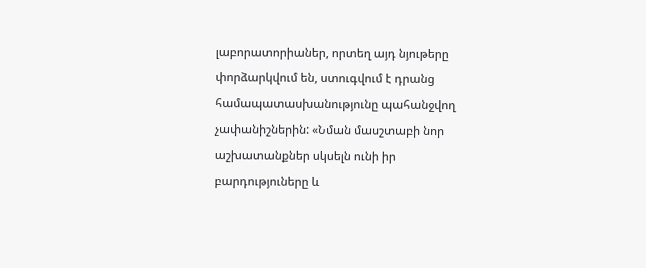լաբորատորիաներ, որտեղ այդ նյութերը փորձարկվում են, ստուգվում է դրանց համապատասխանությունը պահանջվող չափանիշներին: «Նման մասշտաբի նոր աշխատանքներ սկսելն ունի իր բարդություները և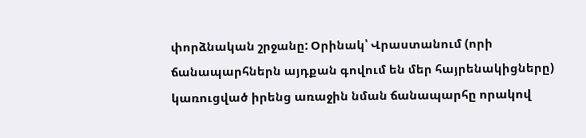փորձնական շրջանը: Օրինակ՝ Վրաստանում (որի ճանապարհներն այդքան գովում են մեր հայրենակիցները) կառուցված իրենց առաջին նման ճանապարհը որակով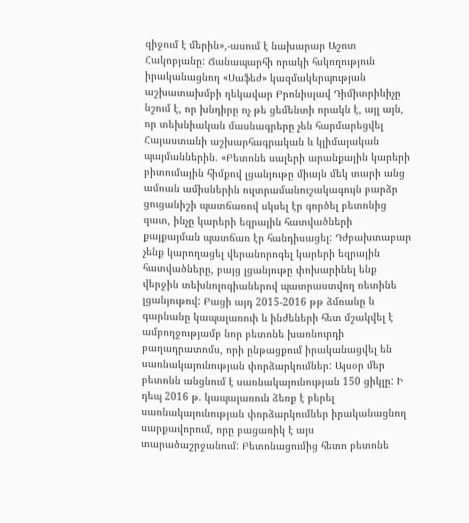զիջում է մերին»,-ասում է նախարար Աշոտ Հակոբյանը: Ճանապարհի որակի հսկողություն իրականացնող «Սաֆեժ» կազմակերպության աշխատախմբի ղեկավար Բրոնիսլավ Դիմիտրիևիչը նշում է, որ խնդիրը ոչ թե ցեմենտի որակն է, այլ այն, որ տեխնիական մասնագրերը չեն հարմարեցվել Հայաստանի աշխարհագրական և կլիմայական պայմաններին. «Բետոնե սալերի արանքային կարերի բիտումային հիմքով լցանյութը միայն մեկ տարի անց ամռան ամիսներին ուլտրամանուշակագույն բարձր ցուցանիշի պատճառով սկսել էր գործել բետոնից զատ, ինչը կարերի եզրային հատվածների քայքայման պատճառ էր հանդիսացել: Դժբախտաբար չենք կարողացել վերանորոգել կարերի եզրային հատվածները, բայց լցանյութը փոխարինել ենք վերջին տեխնոլոգիաներով պատրաստվող ռետինե լցանյութով: Բացի այդ 2015-2016 թթ ձմռանը և գարնանը կապալառուի և ինժեների հետ մշակվել է ամբողջությամբ նոր բետոնե խառնուրդի բաղադրատոմս, որի ընթացքում իրականացվել են սառնակայունության փորձարկումներ: Այսօր մեր բետոնն անցնում է սառնակայունության 150 ցիկլը: Ի դեպ 2016 թ. կապալառուն ձեռք է բերել սառնակայունության փորձարկումներ իրականացնող սարքավորում, որը բացառիկ է այս տարածաշրջանում: Բետոնացումից հետո բետոնե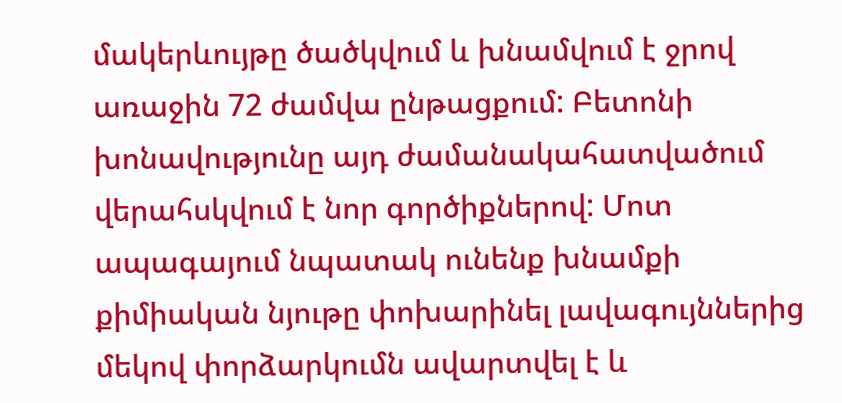մակերևույթը ծածկվում և խնամվում է ջրով առաջին 72 ժամվա ընթացքում: Բետոնի խոնավությունը այդ ժամանակահատվածում վերահսկվում է նոր գործիքներով: Մոտ ապագայում նպատակ ունենք խնամքի քիմիական նյութը փոխարինել լավագույններից մեկով փորձարկումն ավարտվել է և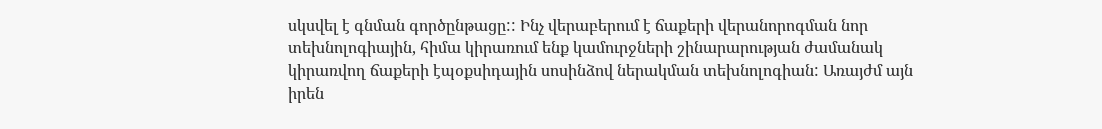սկսվել է գնման գործընթացը:: Ինչ վերաբերում է ճաքերի վերանորոգման նոր տեխնոլոգիային, հիմա կիրառում ենք կամուրջների շինարարության ժամանակ կիրառվող ճաքերի էպօքսիդային սոսինձով ներակման տեխնոլոգիան: Առայժմ այն իրեն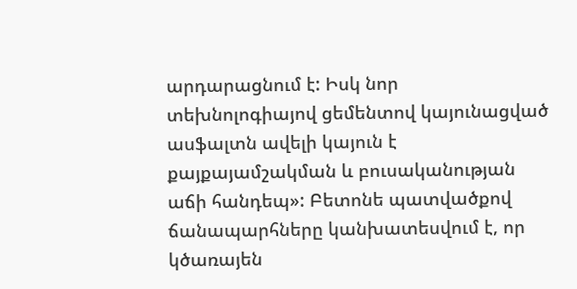արդարացնում է: Իսկ նոր տեխնոլոգիայով ցեմենտով կայունացված ասֆալտն ավելի կայուն է քայքայամշակման և բուսականության աճի հանդեպ»: Բետոնե պատվածքով ճանապարհները կանխատեսվում է, որ կծառայեն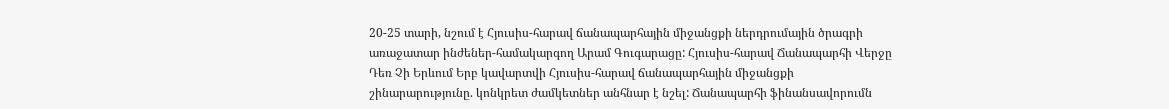20-25 տարի, նշում է Հյուսիս-հարավ ճանապարհային միջանցքի ներդրումային ծրագրի առաջատար ինժեներ-համակարգող Արամ Գուգարացը: Հյուսիս-հարավ Ճանապարհի Վերջը Դեռ Չի Երևում Երբ կավարտվի Հյուսիս-հարավ ճանապարհային միջանցքի շինարարությունը. կոնկրետ ժամկետներ անհնար է նշել: Ճանապարհի ֆինանսավորումն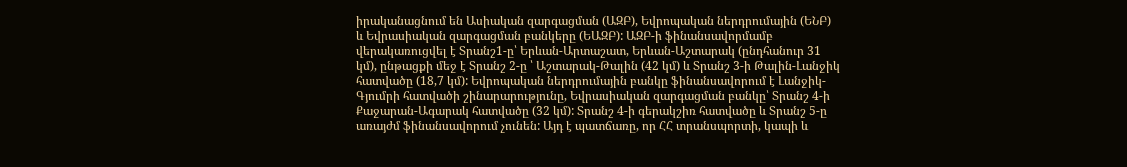իրականացնում են Ասիական զարգացման (ԱԶԲ), Եվրոպական ներդրումային (ԵՆԲ) և Եվրասիական զարգացման բանկերը (ԵԱԶԲ): ԱԶԲ-ի ֆինանսավորմամբ վերակառուցվել է Տրանշ1-ը՝ Երևան-Արտաշատ, Երևան-Աշտարակ (ընդհանուր 31 կմ), ընթացքի մեջ է Տրանշ 2-ը ՝ Աշտարակ-Թալին (42 կմ) և Տրանշ 3-ի Թալին-Լանջիկ հատվածը (18,7 կմ): Եվրոպական ներդրումային բանկը ֆինանսավորում է Լանջիկ-Գյումրի հատվածի շինարարությունը, Եվրասիական զարգացման բանկը՝ Տրանշ 4-ի Քաջարան-Ագարակ հատվածը (32 կմ): Տրանշ 4-ի գերակշիռ հատվածը և Տրանշ 5-ը առայժմ ֆինանսավորում չունեն: Այդ է պատճառը, որ ՀՀ տրանսպորտի, կապի և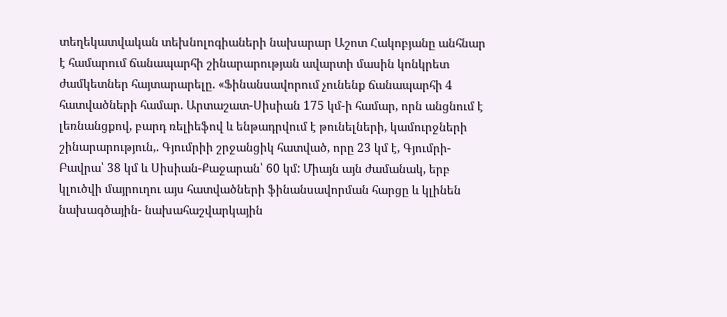տեղեկատվական տեխնոլոգիաների նախարար Աշոտ Հակոբյանը անհնար է համարում ճանապարհի շինարարության ավարտի մասին կոնկրետ ժամկետներ հայտարարելը. «Ֆինանսավորում չունենք ճանապարհի 4 հատվածների համար. Արտաշատ-Սիսիան 175 կմ-ի համար, որն անցնում է լեռնանցքով, բարդ ռելիեֆով և ենթադրվում է թունելների, կամուրջների շինարարություն,. Գյումրիի շրջանցիկ հատված, որը 23 կմ է, Գյումրի-Բավրա՝ 38 կմ և Սիսիան-Քաջարան՝ 60 կմ: Միայն այն ժամանակ, երբ կլուծվի մայրուղու այս հատվածների ֆինանսավորման հարցը և կլինեն նախագծային- նախահաշվարկային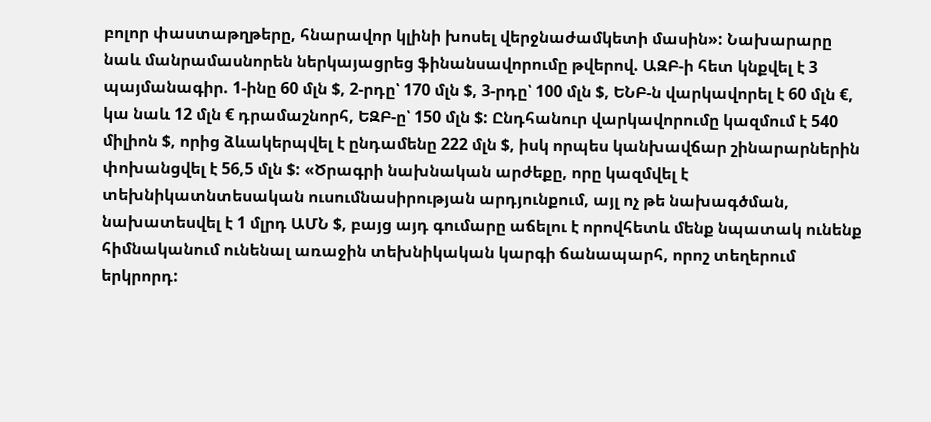բոլոր փաստաթղթերը, հնարավոր կլինի խոսել վերջնաժամկետի մասին»: Նախարարը նաև մանրամասնորեն ներկայացրեց ֆինանսավորումը թվերով. ԱԶԲ-ի հետ կնքվել է 3 պայմանագիր. 1-ինը 60 մլն $, 2-րդը՝ 170 մլն $, 3-րդը՝ 100 մլն $, ԵՆԲ-ն վարկավորել է 60 մլն €, կա նաև 12 մլն € դրամաշնորհ, ԵԶԲ-ը՝ 150 մլն $: Ընդհանուր վարկավորումը կազմում է 540 միլիոն $, որից ձևակերպվել է ընդամենը 222 մլն $, իսկ որպես կանխավճար շինարարներին փոխանցվել է 56,5 մլն $: «Ծրագրի նախնական արժեքը, որը կազմվել է տեխնիկատնտեսական ուսումնասիրության արդյունքում, այլ ոչ թե նախագծման, նախատեսվել է 1 մլրդ ԱՄՆ $, բայց այդ գումարը աճելու է որովհետև մենք նպատակ ունենք հիմնականում ունենալ առաջին տեխնիկական կարգի ճանապարհ, որոշ տեղերում երկրորդ: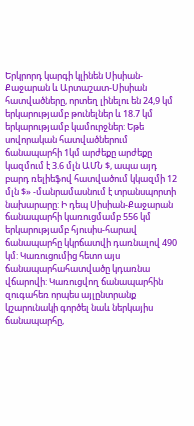Երկրորդ կարգի կլինեն Սիսիան-Քաջարան և Արտաշատ-Սիսիան հատվածները, որտեղ լինելու են 24,9 կմ երկարությամբ թունելներ և 18.7 կմ երկարությամբ կամուրջներ: Եթե սովորական հատվածներում ճանապարհի 1կմ արժեքը արժեքը կազմում է 3.6 մլն ԱՄՆ $, ապա այդ բարդ ռելիեֆով հատվածում կկազմի 12 մլն $» -մանրամասնում է տրանսպորտի նախարարը: Ի դեպ Սիսիան-Քաջարան ճանապարհի կառուցմամբ 556 կմ երկարությամբ հյուսիս-հարավ ճանապարհը կկրճատվի դառնալով 490 կմ: Կառուցումից հետո այս ճանապարհահատվածը կդառնա վճարովի: Կառուցվող ճանապարհին զուգահեռ որպես այլընտրանք կշարունակի գործել նաև ներկայիս ճանապարհը,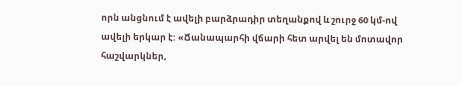որն անցնում է ավելի բարձրադիր տեղանքով և շուրջ 60 կմ-ով ավելի երկար է: «Ճանապարհի վճարի հետ արվել են մոտավոր հաշվարկներ,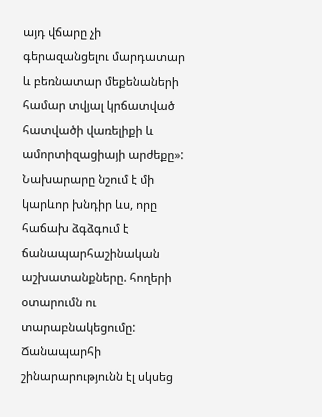այդ վճարը չի գերազանցելու մարդատար և բեռնատար մեքենաների համար տվյալ կրճատված հատվածի վառելիքի և ամորտիզացիայի արժեքը»: Նախարարը նշում է մի կարևոր խնդիր ևս, որը հաճախ ձգձգում է ճանապարհաշինական աշխատանքները. հողերի օտարումն ու տարաբնակեցումը: Ճանապարհի շինարարությունն էլ սկսեց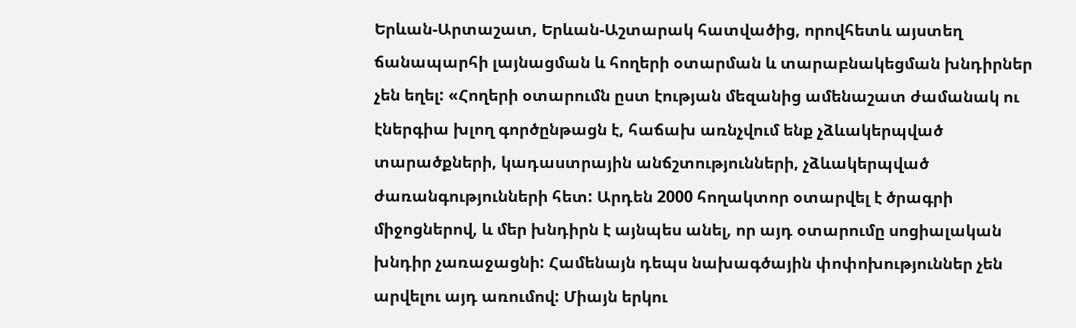Երևան-Արտաշատ, Երևան-Աշտարակ հատվածից, որովհետև այստեղ ճանապարհի լայնացման և հողերի օտարման և տարաբնակեցման խնդիրներ չեն եղել: «Հողերի օտարումն ըստ էության մեզանից ամենաշատ ժամանակ ու էներգիա խլող գործընթացն է, հաճախ առնչվում ենք չձևակերպված տարածքների, կադաստրային անճշտությունների, չձևակերպված ժառանգությունների հետ: Արդեն 2000 հողակտոր օտարվել է ծրագրի միջոցներով, և մեր խնդիրն է այնպես անել, որ այդ օտարումը սոցիալական խնդիր չառաջացնի: Համենայն դեպս նախագծային փոփոխություններ չեն արվելու այդ առումով: Միայն երկու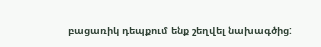բացառիկ դեպքում ենք շեղվել նախագծից: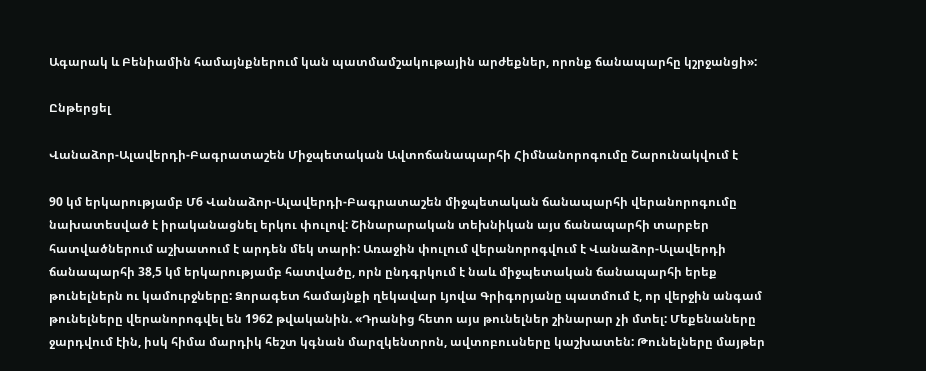Ագարակ և Բենիամին համայնքներում կան պատմամշակութային արժեքներ, որոնք ճանապարհը կշրջանցի»:

Ընթերցել

Վանաձոր-Ալավերդի-Բագրատաշեն Միջպետական Ավտոճանապարհի Հիմնանորոգումը Շարունակվում է

90 կմ երկարությամբ Մ6 Վանաձոր-Ալավերդի-Բագրատաշեն միջպետական ճանապարհի վերանորոգումը նախատեսված է իրականացնել երկու փուլով: Շինարարական տեխնիկան այս ճանապարհի տարբեր հատվածներում աշխատում է արդեն մեկ տարի: Առաջին փուլում վերանորոգվում է Վանաձոր-Ալավերդի ճանապարհի 38,5 կմ երկարությամբ հատվածը, որն ընդգրկում է նաև միջպետական ճանապարհի երեք թունելներն ու կամուրջները: Ձորագետ համայնքի ղեկավար Լյովա Գրիգորյանը պատմում է, որ վերջին անգամ թունելները վերանորոգվել են 1962 թվականին. «Դրանից հետո այս թունելներ շինարար չի մտել: Մեքենաները ջարդվում էին, իսկ հիմա մարդիկ հեշտ կգնան մարզկենտրոն, ավտոբուսները կաշխատեն: Թունելները մայթեր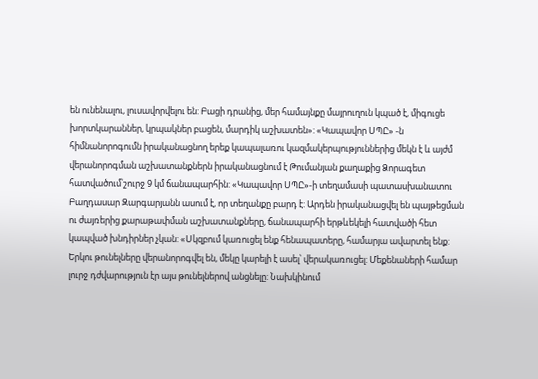են ունենալու, լուսավորվելու են: Բացի դրանից, մեր համայնքը մայրուղուն կպած է, միգուցե խորտկարաններ, կրպակներ բացեն, մարդիկ աշխատեն»: «Կապավոր ՍՊԸ» -ն հիմնանորոգումն իրականացնող երեք կապալառու կազմակերպություններից մեկն է և այժմ վերանորոգման աշխատանքներն իրականացնում է Թումանյան քաղաքից Ձորագետ հատվածում՝շուրջ 9 կմ ճանապարհին: «Կապավոր ՍՊԸ»-ի տեղամասի պատասխանատու Բաղդասար Զարգարյանն ասում է, որ տեղանքը բարդ է: Արդեն իրականացվել են պայթեցման ու ժայռերից քարաթափման աշխատանքները, ճանապարհի երթևեկելի հատվածի հետ կապված խնդիրներ չկան: «Սկզբում կառուցել ենք հենապատերը, համարյա ավարտել ենք: Երկու թունելները վերանորոգվել են, մեկը կարելի է ասել՝ վերակառուցել: Մեքենաների համար լուրջ դժվարություն էր այս թունելներով անցնելը: Նախկինում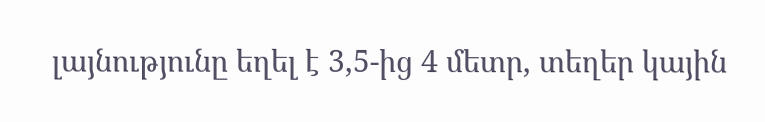լայնությունը եղել է 3,5-ից 4 մետր, տեղեր կային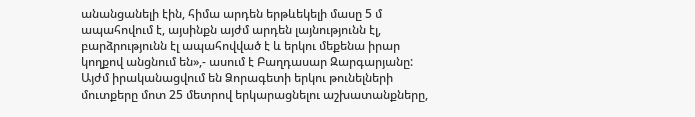անանցանելի էին, հիմա արդեն երթևեկելի մասը 5 մ ապահովում է, այսինքն այժմ արդեն լայնությունն էլ, բարձրությունն էլ ապահովված է և երկու մեքենա իրար կողքով անցնում են»,- ասում է Բաղդասար Զարգարյանը: Այժմ իրականացվում են Ձորագետի երկու թունելների մուտքերը մոտ 25 մետրով երկարացնելու աշխատանքները,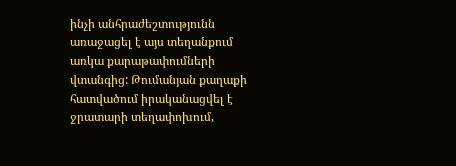ինչի անհրաժեշտությունն առաջացել է այս տեղանքում առկա քարաթափումների վտանգից: Թումանյան քաղաքի հատվածում իրականացվել է ջրատարի տեղափոխում,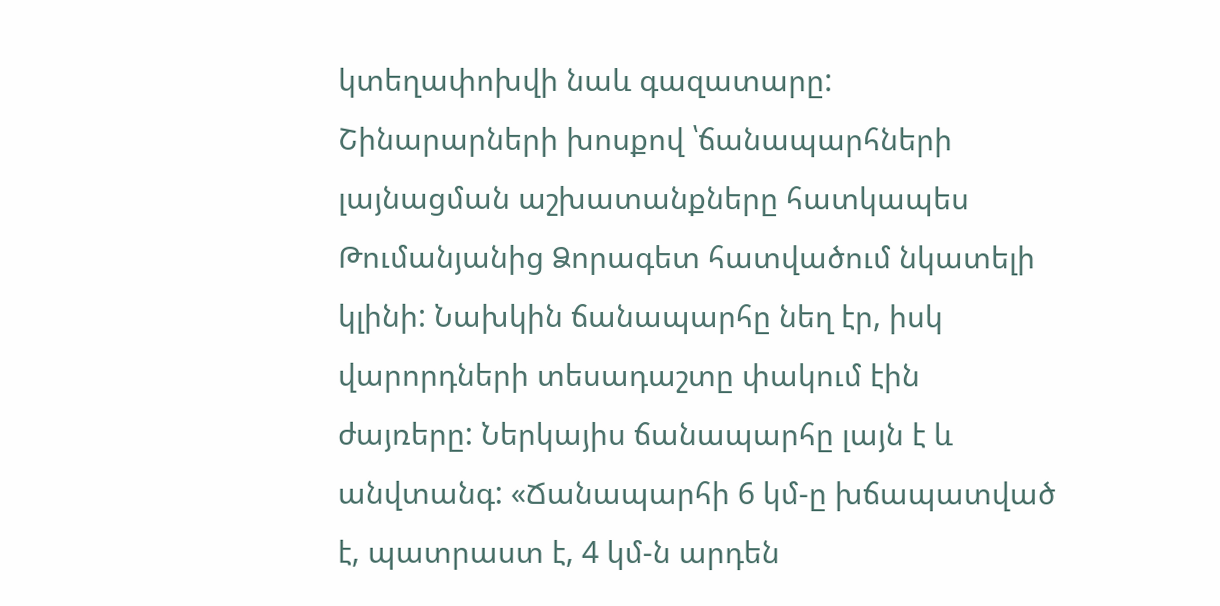կտեղափոխվի նաև գազատարը: Շինարարների խոսքով ՝ճանապարհների լայնացման աշխատանքները հատկապես Թումանյանից Ձորագետ հատվածում նկատելի կլինի: Նախկին ճանապարհը նեղ էր, իսկ վարորդների տեսադաշտը փակում էին ժայռերը: Ներկայիս ճանապարհը լայն է և անվտանգ: «Ճանապարհի 6 կմ-ը խճապատված է, պատրաստ է, 4 կմ-ն արդեն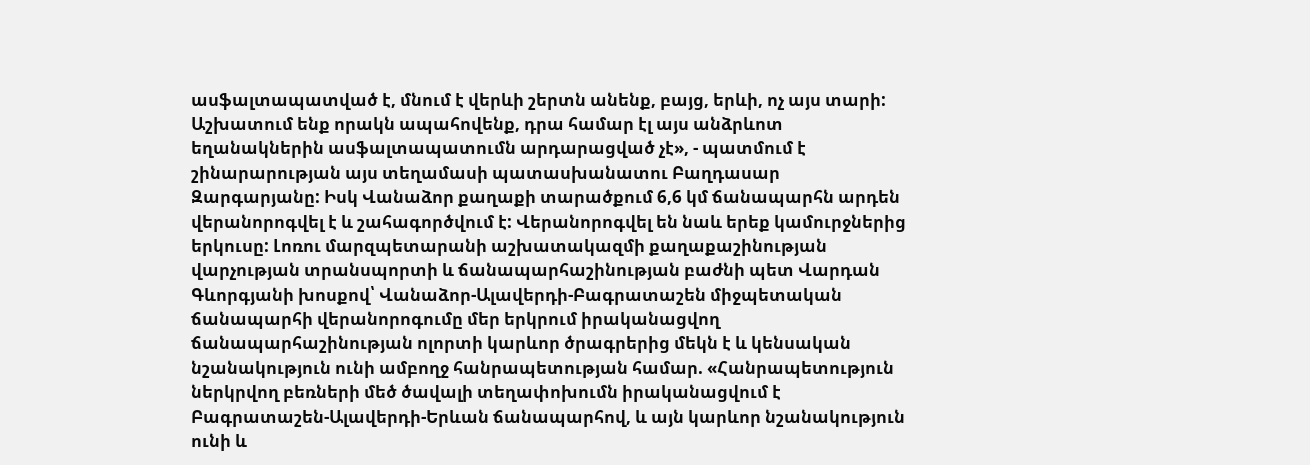ասֆալտապատված է, մնում է վերևի շերտն անենք, բայց, երևի, ոչ այս տարի: Աշխատում ենք որակն ապահովենք, դրա համար էլ այս անձրևոտ եղանակներին ասֆալտապատումն արդարացված չէ», - պատմում է շինարարության այս տեղամասի պատասխանատու Բաղդասար Զարգարյանը: Իսկ Վանաձոր քաղաքի տարածքում 6,6 կմ ճանապարհն արդեն վերանորոգվել է և շահագործվում է: Վերանորոգվել են նաև երեք կամուրջներից երկուսը: Լոռու մարզպետարանի աշխատակազմի քաղաքաշինության վարչության տրանսպորտի և ճանապարհաշինության բաժնի պետ Վարդան Գևորգյանի խոսքով՝ Վանաձոր-Ալավերդի-Բագրատաշեն միջպետական ճանապարհի վերանորոգումը մեր երկրում իրականացվող ճանապարհաշինության ոլորտի կարևոր ծրագրերից մեկն է և կենսական նշանակություն ունի ամբողջ հանրապետության համար. «Հանրապետություն ներկրվող բեռների մեծ ծավալի տեղափոխումն իրականացվում է Բագրատաշեն-Ալավերդի-Երևան ճանապարհով, և այն կարևոր նշանակություն ունի և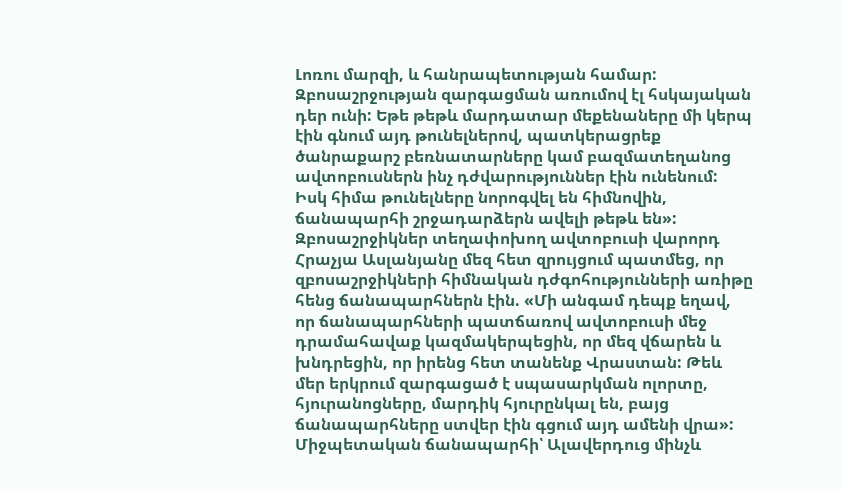Լոռու մարզի, և հանրապետության համար: Զբոսաշրջության զարգացման առումով էլ հսկայական դեր ունի: Եթե թեթև մարդատար մեքենաները մի կերպ էին գնում այդ թունելներով, պատկերացրեք ծանրաքարշ բեռնատարները կամ բազմատեղանոց ավտոբուսներն ինչ դժվարություններ էին ունենում: Իսկ հիմա թունելները նորոգվել են հիմնովին, ճանապարհի շրջադարձերն ավելի թեթև են»: Զբոսաշրջիկներ տեղափոխող ավտոբուսի վարորդ Հրաչյա Ասլանյանը մեզ հետ զրույցում պատմեց, որ զբոսաշրջիկների հիմնական դժգոհությունների առիթը հենց ճանապարհներն էին. «Մի անգամ դեպք եղավ, որ ճանապարհների պատճառով ավտոբուսի մեջ դրամահավաք կազմակերպեցին, որ մեզ վճարեն և խնդրեցին, որ իրենց հետ տանենք Վրաստան: Թեև մեր երկրում զարգացած է սպասարկման ոլորտը, հյուրանոցները, մարդիկ հյուրընկալ են, բայց ճանապարհները ստվեր էին գցում այդ ամենի վրա»: Միջպետական ճանապարհի՝ Ալավերդուց մինչև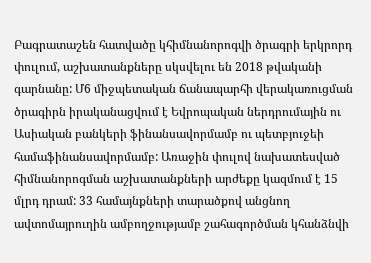Բագրատաշեն հատվածը կհիմնանորոգվի ծրագրի երկրորդ փուլում, աշխատանքները սկսվելու են 2018 թվականի գարնանը: Մ6 միջպետական ճանապարհի վերակառուցման ծրագիրն իրականացվում է Եվրոպական ներդրումային ու Ասիական բանկերի ֆինանսավորմամբ ու պետբյուջեի համաֆինանսավորմամբ: Առաջին փուլով նախատեսված հիմնանորոգման աշխատանքների արժեքը կազմում է 15 մլրդ դրամ: 33 համայնքների տարածքով անցնող ավտոմայրուղին ամբողջությամբ շահագործման կհանձնվի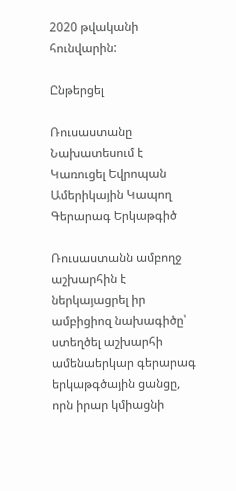2020 թվականի հունվարին:

Ընթերցել

Ռուսաստանը Նախատեսում է Կառուցել Եվրոպան Ամերիկային Կապող Գերարագ Երկաթգիծ

Ռուսաստանն ամբողջ աշխարհին է ներկայացրել իր ամբիցիոզ նախագիծը՝ ստեղծել աշխարհի ամենաերկար գերարագ երկաթգծային ցանցը, որն իրար կմիացնի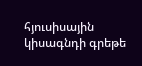հյուսիսային կիսագնդի գրեթե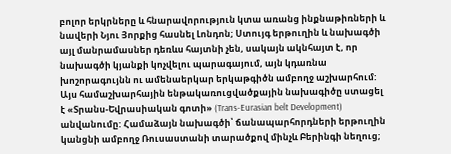բոլոր երկրները և հնարավորություն կտա առանց ինքնաթիռների և նավերի Նյու Յորքից հասնել Լոնդոն; Ստույգ երթուղին և նախագծի այլ մանրամասներ դեռևս հայտնի չեն, սակայն ակնհայտ է, որ նախագծի կյանքի կոչվելու պարագայում, այն կդառնա խոշորագույնն ու ամենաերկար երկաթգիծն ամբողջ աշխարհում: Այս համաշխարհային ենթակառուցվածքային նախագիծը ստացել է «Տրանս-Եվրասիական գոտի» (Trans-Eurasian belt Development) անվանումը: Համաձայն նախագծի՝ ճանապարհորդների երթուղին կանցնի ամբողջ Ռուսաստանի տարածքով մինչև Բերինգի նեղուց;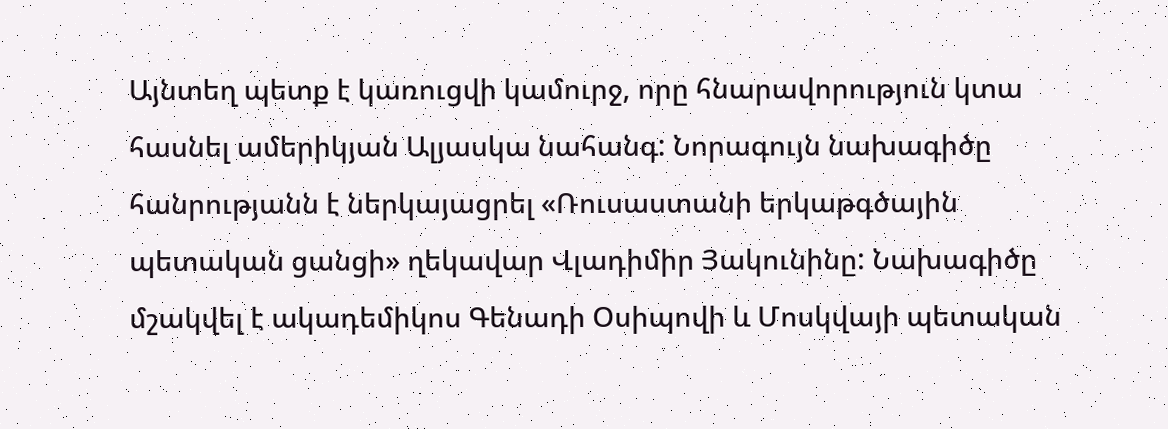Այնտեղ պետք է կառուցվի կամուրջ, որը հնարավորություն կտա հասնել ամերիկյան Ալյասկա նահանգ: Նորագույն նախագիծը հանրությանն է ներկայացրել «Ռուսաստանի երկաթգծային պետական ցանցի» ղեկավար Վլադիմիր Յակունինը: Նախագիծը մշակվել է ակադեմիկոս Գենադի Օսիպովի և Մոսկվայի պետական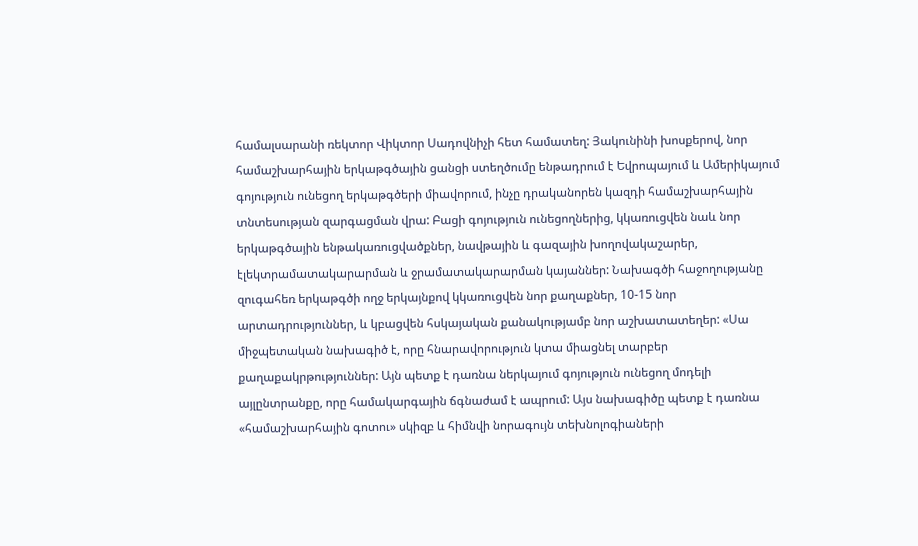համալսարանի ռեկտոր Վիկտոր Սադովնիչի հետ համատեղ: Յակունինի խոսքերով, նոր համաշխարհային երկաթգծային ցանցի ստեղծումը ենթադրում է Եվրոպայում և Ամերիկայում գոյություն ունեցող երկաթգծերի միավորում, ինչը դրականորեն կազդի համաշխարհային տնտեսության զարգացման վրա: Բացի գոյություն ունեցողներից, կկառուցվեն նաև նոր երկաթգծային ենթակառուցվածքներ, նավթային և գազային խողովակաշարեր, էլեկտրամատակարարման և ջրամատակարարման կայաններ: Նախագծի հաջողությանը զուգահեռ երկաթգծի ողջ երկայնքով կկառուցվեն նոր քաղաքներ, 10-15 նոր արտադրություններ, և կբացվեն հսկայական քանակությամբ նոր աշխատատեղեր: «Սա միջպետական նախագիծ է, որը հնարավորություն կտա միացնել տարբեր քաղաքակրթություններ: Այն պետք է դառնա ներկայում գոյություն ունեցող մոդելի այլընտրանքը, որը համակարգային ճգնաժամ է ապրում: Այս նախագիծը պետք է դառնա «համաշխարհային գոտու» սկիզբ և հիմնվի նորագույն տեխնոլոգիաների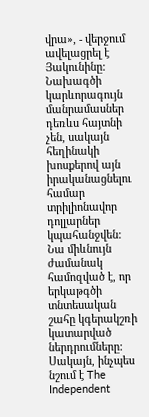վրա», - վերջում ավելացրել է Յակունինը: Նախագծի կարևորագույն մանրամասներ դեռևս հայտնի չեն, սակայն հեղինակի խոսքերով այն իրականացնելու համար տրիլիոնավոր դոլլարներ կպահանջվեն: Նա միևնույն ժամանակ համոզված է, որ երկաթգծի տնտեսական շահը կգերակշռի կատարված ներդրումները: Սակայն, ինչպես նշում է The Independent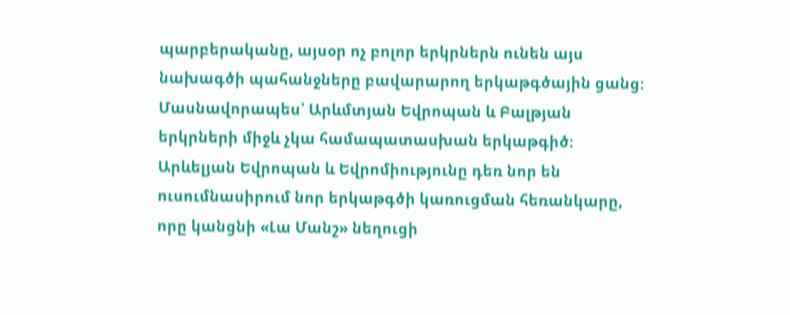պարբերականը, այսօր ոչ բոլոր երկրներն ունեն այս նախագծի պահանջները բավարարող երկաթգծային ցանց: Մասնավորապես՝ Արևմտյան Եվրոպան և Բալթյան երկրների միջև չկա համապատասխան երկաթգիծ: Արևելյան Եվրոպան և Եվրոմիությունը դեռ նոր են ուսումնասիրում նոր երկաթգծի կառուցման հեռանկարը, որը կանցնի «Լա Մանշ» նեղուցի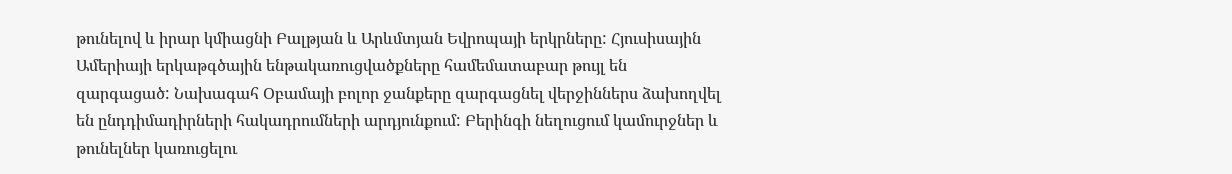թունելով և իրար կմիացնի Բալթյան և Արևմտյան Եվրոպայի երկրները: Հյուսիսային Ամերիայի երկաթգծային ենթակառուցվածքները համեմատաբար թույլ են զարգացած: Նախագահ Օբամայի բոլոր ջանքերը զարգացնել վերջիններս ձախողվել են ընդդիմադիրների հակադրումների արդյունքում: Բերինգի նեղուցում կամուրջներ և թունելներ կառուցելու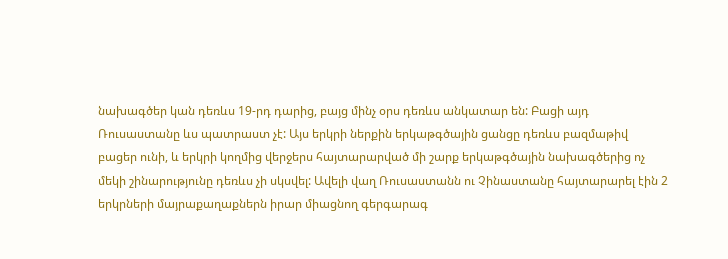նախագծեր կան դեռևս 19-րդ դարից, բայց մինչ օրս դեռևս անկատար են: Բացի այդ Ռուսաստանը ևս պատրաստ չէ: Այս երկրի ներքին երկաթգծային ցանցը դեռևս բազմաթիվ բացեր ունի, և երկրի կողմից վերջերս հայտարարված մի շարք երկաթգծային նախագծերից ոչ մեկի շինարությունը դեռևս չի սկսվել: Ավելի վաղ Ռուսաստանն ու Չինաստանը հայտարարել էին 2 երկրների մայրաքաղաքներն իրար միացնող գերգարագ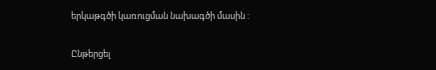երկաթգծի կառուցման նախագծի մասին :

Ընթերցել